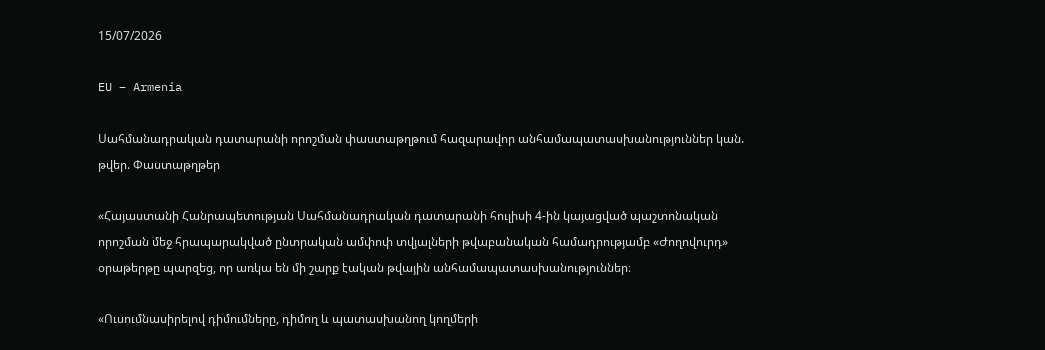15/07/2026

EU – Armenia

Սահմանադրական դատարանի որոշման փաստաթղթում հազարավոր անհամապատասխանություններ կան. թվեր. Փաստաթղթեր

«Հայաստանի Հանրապետության Սահմանադրական դատարանի հուլիսի 4-ին կայացված պաշտոնական որոշման մեջ հրապարակված ընտրական ամփոփ տվյալների թվաբանական համադրությամբ «Ժողովուրդ» օրաթերթը պարզեց, որ առկա են մի շարք էական թվային անհամապատասխանություններ։

«Ուսումնասիրելով դիմումները, դիմող և պատասխանող կողմերի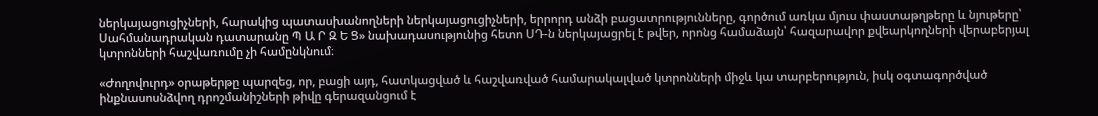ներկայացուցիչների, հարակից պատասխանողների ներկայացուցիչների, երրորդ անձի բացատրությունները, գործում առկա մյուս փաստաթղթերը և նյութերը՝ Սահմանադրական դատարանը Պ Ա Ր Զ Ե Ց» նախադասությունից հետո ՍԴ-ն ներկայացրել է թվեր, որոնց համաձայն՝ հազարավոր քվեարկողների վերաբերյալ կտրոնների հաշվառումը չի համընկնում։

«Ժողովուրդ» օրաթերթը պարզեց, որ, բացի այդ, հատկացված և հաշվառված համարակալված կտրոնների միջև կա տարբերություն, իսկ օգտագործված ինքնասոսնձվող դրոշմանիշների թիվը գերազանցում է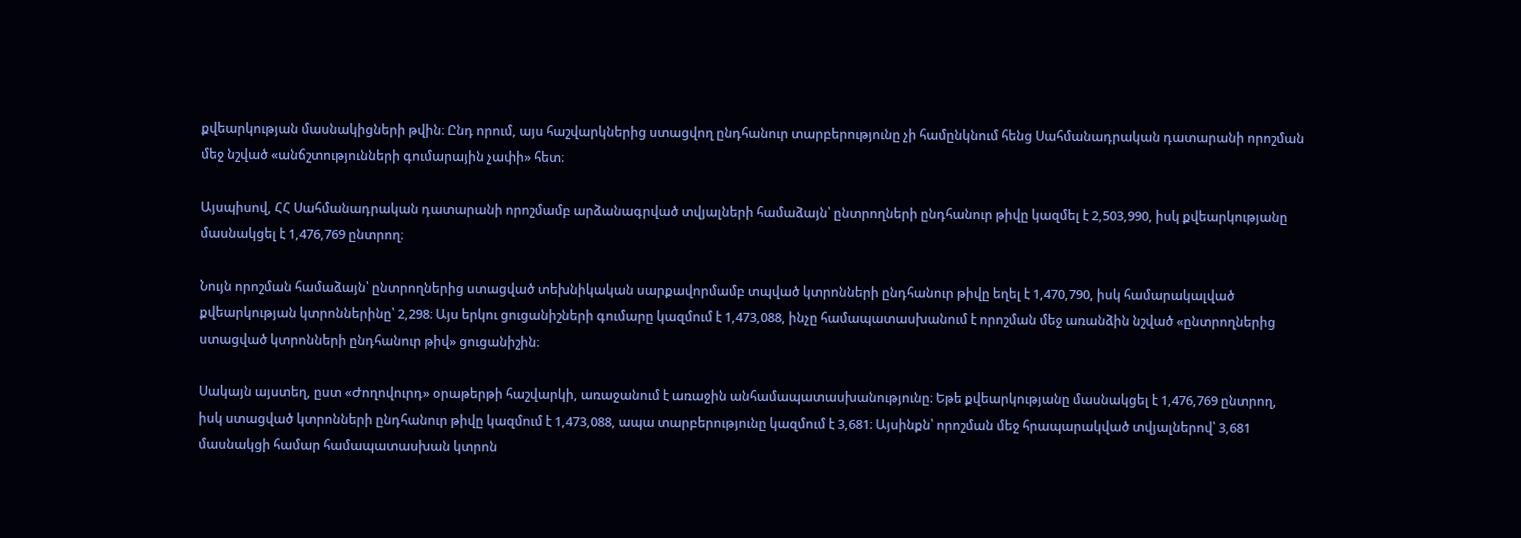քվեարկության մասնակիցների թվին։ Ընդ որում, այս հաշվարկներից ստացվող ընդհանուր տարբերությունը չի համընկնում հենց Սահմանադրական դատարանի որոշման մեջ նշված «անճշտությունների գումարային չափի» հետ։

Այսպիսով, ՀՀ Սահմանադրական դատարանի որոշմամբ արձանագրված տվյալների համաձայն՝ ընտրողների ընդհանուր թիվը կազմել է 2,503,990, իսկ քվեարկությանը մասնակցել է 1,476,769 ընտրող։

Նույն որոշման համաձայն՝ ընտրողներից ստացված տեխնիկական սարքավորմամբ տպված կտրոնների ընդհանուր թիվը եղել է 1,470,790, իսկ համարակալված քվեարկության կտրոններինը՝ 2,298։ Այս երկու ցուցանիշների գումարը կազմում է 1,473,088, ինչը համապատասխանում է որոշման մեջ առանձին նշված «ընտրողներից ստացված կտրոնների ընդհանուր թիվ» ցուցանիշին։

Սակայն այստեղ, ըստ «Ժողովուրդ» օրաթերթի հաշվարկի, առաջանում է առաջին անհամապատասխանությունը։ Եթե քվեարկությանը մասնակցել է 1,476,769 ընտրող, իսկ ստացված կտրոնների ընդհանուր թիվը կազմում է 1,473,088, ապա տարբերությունը կազմում է 3,681։ Այսինքն՝ որոշման մեջ հրապարակված տվյալներով՝ 3,681 մասնակցի համար համապատասխան կտրոն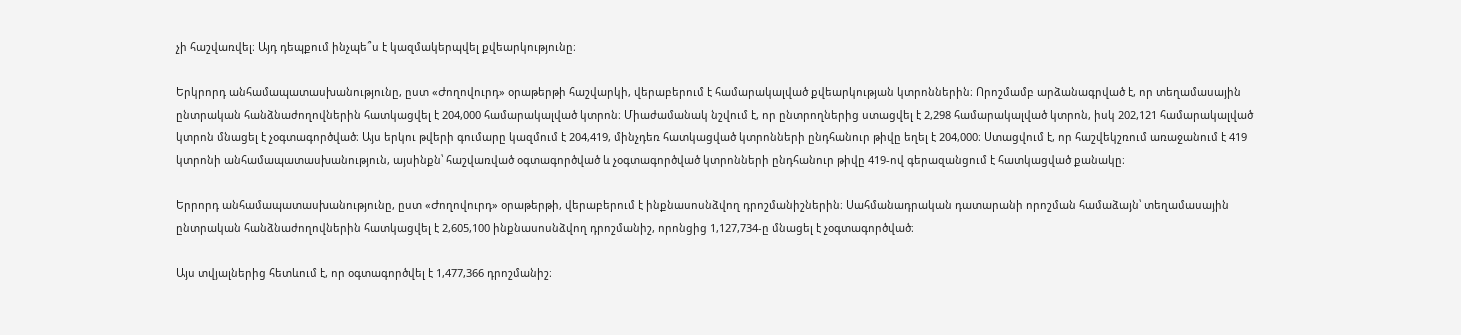չի հաշվառվել։ Այդ դեպքում ինչպե՞ս է կազմակերպվել քվեարկությունը։

Երկրորդ անհամապատասխանությունը, ըստ «Ժողովուրդ» օրաթերթի հաշվարկի, վերաբերում է համարակալված քվեարկության կտրոններին։ Որոշմամբ արձանագրված է, որ տեղամասային ընտրական հանձնաժողովներին հատկացվել է 204,000 համարակալված կտրոն։ Միաժամանակ նշվում է, որ ընտրողներից ստացվել է 2,298 համարակալված կտրոն, իսկ 202,121 համարակալված կտրոն մնացել է չօգտագործված։ Այս երկու թվերի գումարը կազմում է 204,419, մինչդեռ հատկացված կտրոնների ընդհանուր թիվը եղել է 204,000։ Ստացվում է, որ հաշվեկշռում առաջանում է 419 կտրոնի անհամապատասխանություն, այսինքն՝ հաշվառված օգտագործված և չօգտագործված կտրոնների ընդհանուր թիվը 419-ով գերազանցում է հատկացված քանակը։

Երրորդ անհամապատասխանությունը, ըստ «Ժողովուրդ» օրաթերթի, վերաբերում է ինքնասոսնձվող դրոշմանիշներին։ Սահմանադրական դատարանի որոշման համաձայն՝ տեղամասային ընտրական հանձնաժողովներին հատկացվել է 2,605,100 ինքնասոսնձվող դրոշմանիշ, որոնցից 1,127,734-ը մնացել է չօգտագործված։

Այս տվյալներից հետևում է, որ օգտագործվել է 1,477,366 դրոշմանիշ։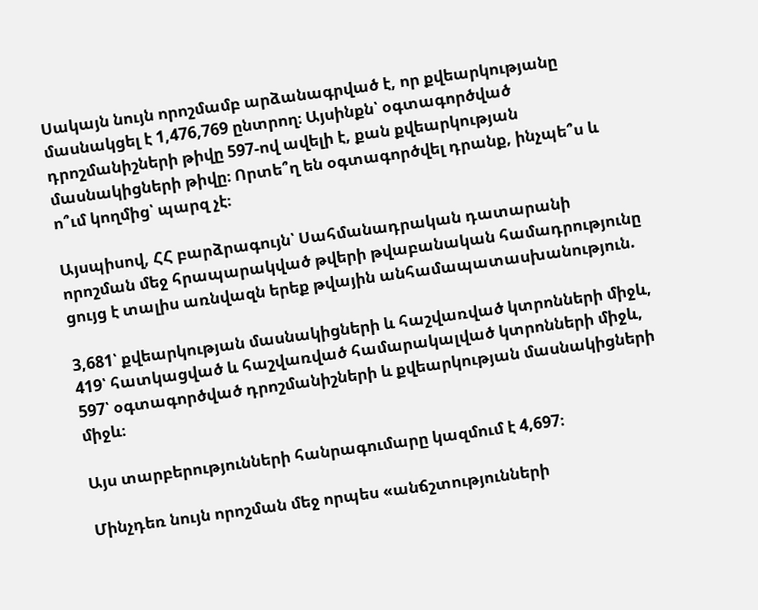Սակայն նույն որոշմամբ արձանագրված է, որ քվեարկությանը մասնակցել է 1,476,769 ընտրող։ Այսինքն՝ օգտագործված դրոշմանիշների թիվը 597-ով ավելի է, քան քվեարկության մասնակիցների թիվը։ Որտե՞ղ են օգտագործվել դրանք, ինչպե՞ս և ո՞ւմ կողմից՝ պարզ չէ։

Այսպիսով, ՀՀ բարձրագույն՝ Սահմանադրական դատարանի որոշման մեջ հրապարակված թվերի թվաբանական համադրությունը ցույց է տալիս առնվազն երեք թվային անհամապատասխանություն.

3,681՝ քվեարկության մասնակիցների և հաշվառված կտրոնների միջև,
419՝ հատկացված և հաշվառված համարակալված կտրոնների միջև,
597՝ օգտագործված դրոշմանիշների և քվեարկության մասնակիցների միջև։

Այս տարբերությունների հանրագումարը կազմում է 4,697։

Մինչդեռ նույն որոշման մեջ որպես «անճշտությունների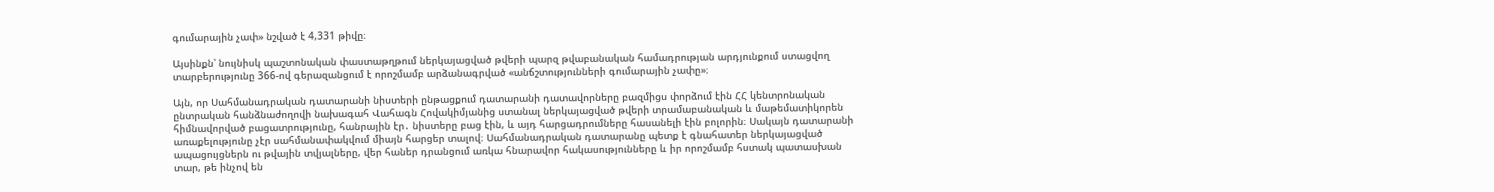գումարային չափ» նշված է 4,331 թիվը։

Այսինքն՝ նույնիսկ պաշտոնական փաստաթղթում ներկայացված թվերի պարզ թվաբանական համադրության արդյունքում ստացվող տարբերությունը 366-ով գերազանցում է որոշմամբ արձանագրված «անճշտությունների գումարային չափը»։

Այն, որ Սահմանադրական դատարանի նիստերի ընթացքում դատարանի դատավորները բազմիցս փորձում էին ՀՀ կենտրոնական ընտրական հանձնաժողովի նախագահ Վահագն Հովակիմյանից ստանալ ներկայացված թվերի տրամաբանական և մաթեմատիկորեն հիմնավորված բացատրությունը, հանրային էր․ նիստերը բաց էին, և այդ հարցադրումները հասանելի էին բոլորին։ Սակայն դատարանի առաքելությունը չէր սահմանափակվում միայն հարցեր տալով։ Սահմանադրական դատարանը պետք է գնահատեր ներկայացված ապացույցներն ու թվային տվյալները, վեր հաներ դրանցում առկա հնարավոր հակասությունները և իր որոշմամբ հստակ պատասխան տար, թե ինչով են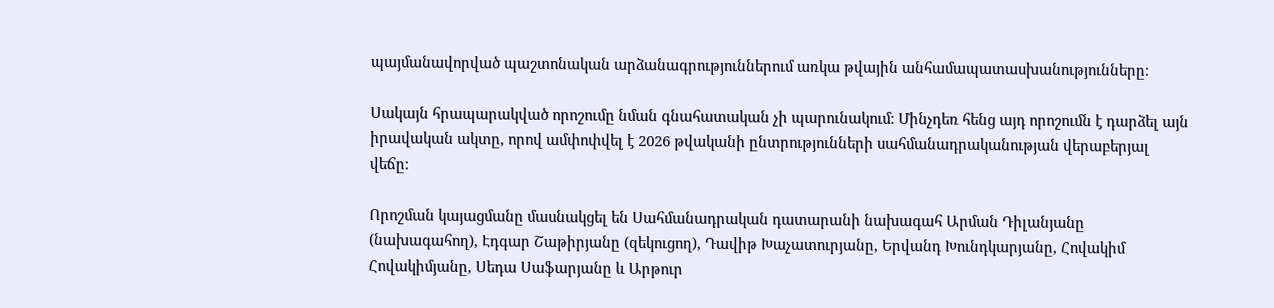պայմանավորված պաշտոնական արձանագրություններում առկա թվային անհամապատասխանությունները։

Սակայն հրապարակված որոշումը նման գնահատական չի պարունակում։ Մինչդեռ հենց այդ որոշումն է դարձել այն իրավական ակտը, որով ամփոփվել է 2026 թվականի ընտրությունների սահմանադրականության վերաբերյալ վեճը։

Որոշման կայացմանը մասնակցել են Սահմանադրական դատարանի նախագահ Արման Դիլանյանը (նախագահող), Էդգար Շաթիրյանը (զեկուցող), Դավիթ Խաչատուրյանը, Երվանդ Խունդկարյանը, Հովակիմ Հովակիմյանը, Սեդա Սաֆարյանը և Արթուր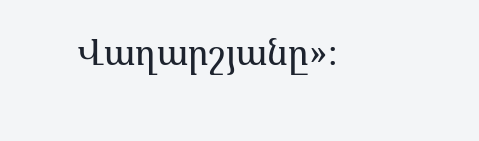Վաղարշյանը»։